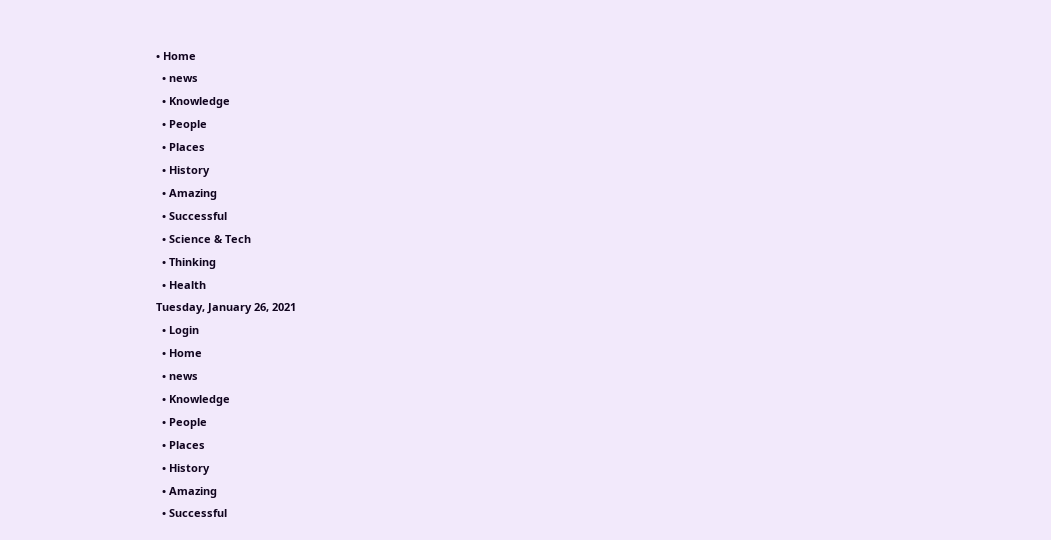• Home
  • news
  • Knowledge
  • People
  • Places
  • History
  • Amazing
  • Successful
  • Science & Tech
  • Thinking
  • Health
Tuesday, January 26, 2021
  • Login
  • Home
  • news
  • Knowledge
  • People
  • Places
  • History
  • Amazing
  • Successful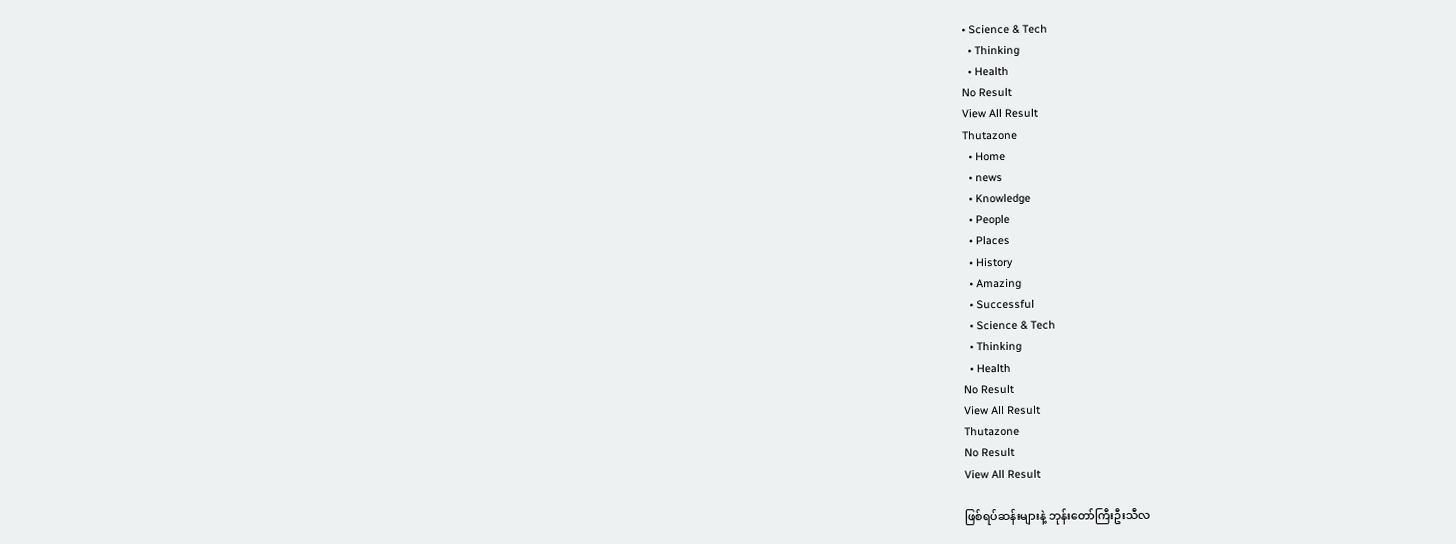• Science & Tech
  • Thinking
  • Health
No Result
View All Result
Thutazone
  • Home
  • news
  • Knowledge
  • People
  • Places
  • History
  • Amazing
  • Successful
  • Science & Tech
  • Thinking
  • Health
No Result
View All Result
Thutazone
No Result
View All Result

ဖြစ်ရပ်ဆန်းများနဲ့ ဘုန်းတော်ကြီးဦးသီလ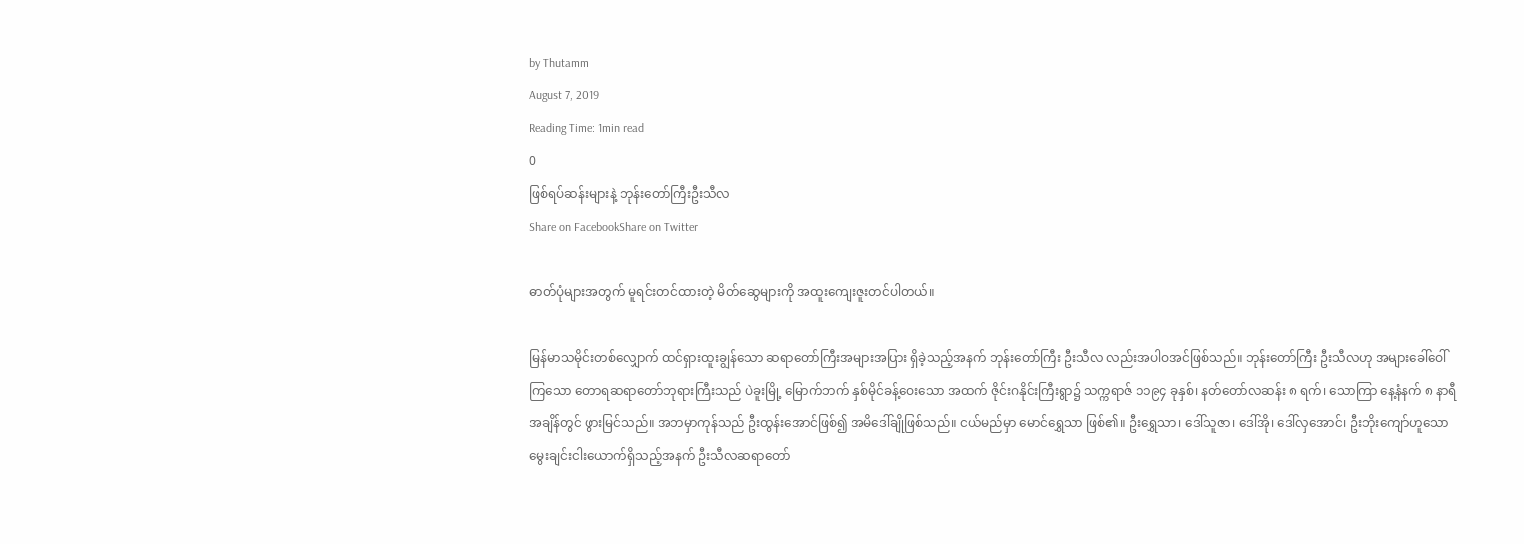by Thutamm
August 7, 2019
Reading Time: 1min read
0
ဖြစ်ရပ်ဆန်းများနဲ့ ဘုန်းတော်ကြီးဦးသီလ
Share on FacebookShare on Twitter

ဓာတ်ပုံများအတွက် မူရင်းတင်ထားတဲ့ မိတ်ဆွေများကို အထူးကျေးဇူးတင်ပါတယ်။

မြန်မာသမိုင်းတစ်လျှောက် ထင်ရှားထူးချွန်သော ဆရာတော်ကြီးအများအပြား ရှိခဲ့သည့်အနက် ဘုန်းတော်ကြီး ဦးသီလ လည်းအပါဝအင်ဖြစ်သည်။ ဘုန်းတော်ကြီး ဦးသီလဟု အများခေါ်ဝေါ်ကြသော တောရဆရာတော်ဘုရားကြီးသည် ပဲခူးမြို့ မြောက်ဘက် နှစ်မိုင်ခန့်ဝေးသော အထက် ဇိုင်းဂနိုင်းကြီးရွာ၌ သက္ကရာဇ် ၁၁၉၄ ခုနှစ်၊ နတ်တော်လဆန်း ၈ ရက်၊ သောကြာ နေ့နံနက် ၈ နာရီအချိန်တွင် ဖွားမြင်သည်။ အဘမှာကုန်သည် ဦးထွန်းအောင်ဖြစ်၍ အမိဒေါ်ချိုဖြစ်သည်။ ငယ်မည်မှာ မောင်ရွှေသာ ဖြစ်၏။ ဦးရွှေသာ၊ ဒေါ်သူဇာ၊ ဒေါ်အို၊ ဒေါ်လှအောင်၊ ဦးဘိုးကျော်ဟူသော မွေးချင်းငါးယောက်ရှိသည့်အနက် ဦးသီလဆရာတော်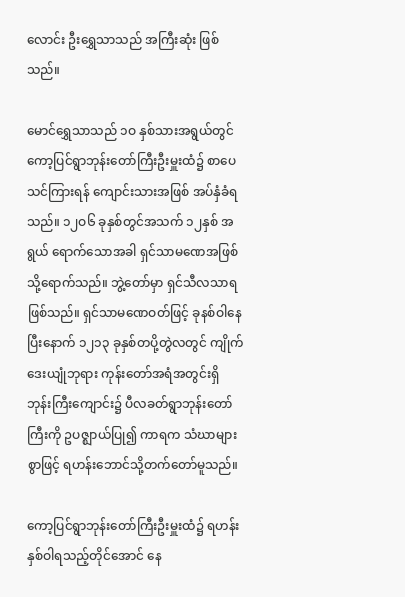လောင်း ဦးရွှေသာသည် အကြီးဆုံး ဖြစ်သည်။

မောင်ရွှေသာသည် ၁ဝ နှစ်သားအရွယ်တွင် ကော့ပြင်ရွာဘုန်းတော်ကြီးဦးမှူးထံ၌ စာပေသင်ကြားရန် ကျောင်းသားအဖြစ် အပ်နှံခံရသည်။ ၁၂ဝ၆ ခုနှစ်တွင်အသက် ၁၂နှစ် အရွယ် ရောက်သောအခါ ရှင်သာမဏေအဖြစ်သို့ရောက်သည်။ ဘွဲ့တော်မှာ ရှင်သီလသာရဖြစ်သည်။ ရှင်သာမဏေဝတ်ဖြင့် ခုနစ်ဝါနေပြီးနောက် ၁၂၁၃ ခုနှစ်တပို့တွဲလတွင် ကျိုက်ဒေးယျုံဘုရား ကုန်းတော်အရံအတွင်းရှိ ဘုန်းကြီးကျောင်း၌ ပီလခတ်ရွာဘုန်းတော်ကြီးကို ဥပဇ္ဈာယ်ပြု၍ ကာရက သံဃာများစွာဖြင့် ရဟန်းဘောင်သို့တက်တော်မူသည်။

ကော့ပြင်ရွာဘုန်းတော်ကြီးဦးမှူးထံ၌ ရဟန်းနှစ်ဝါရသည့်တိုင်အောင် နေ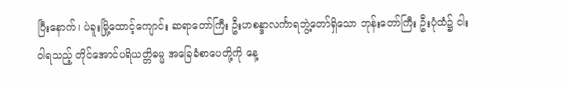ပြီးနောက်၊ ပဲခူးမြို့ထောင့်ကျောင်း ဆရာတော်ကြီး ဦးဟစန္ဒာလင်္ကာရဘွဲ့တော်ရှိသော ဘုန်းတော်ကြီး ဦးပုံထံ၌ ငါးဝါရသည့် တိုင်အောင်ပရိယတ္တိဓမ္မ အခြေခံစာပေတို့ကို နေ့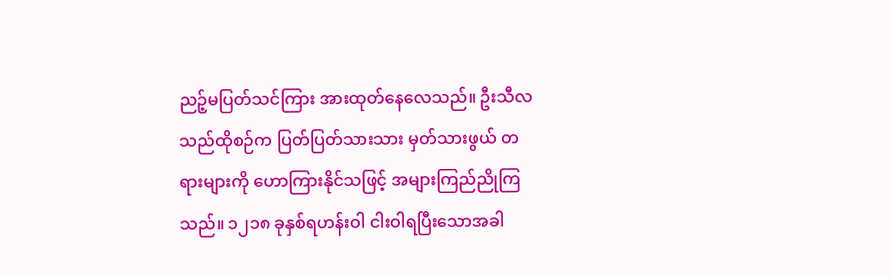ညဉ့်မပြတ်သင်ကြား အားထုတ်နေလေသည်။ ဦးသီလသည်ထိုစဉ်က ပြတ်ပြတ်သားသား မှတ်သားဖွယ် တရားများကို ဟောကြားနိုင်သဖြင့် အများကြည်ညိုကြသည်။ ၁၂၁၈ ခုနှစ်ရဟန်းဝါ ငါးဝါရပြီးသောအခါ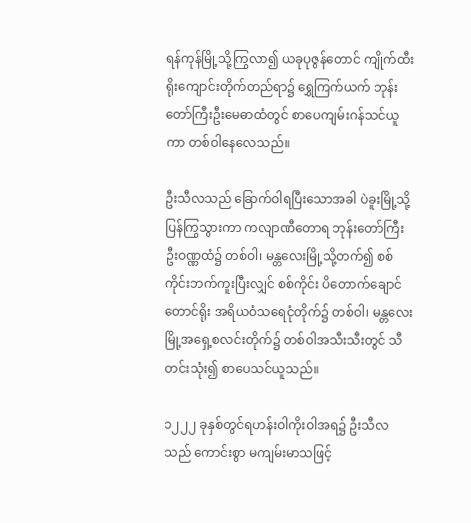ရန်ကုန်မြို့သို့ကြွလာ၍ ယခုပုဇွန်တောင် ကျိုက်ထီးရိုးကျောင်းတိုက်တည်ရာ၌ ရွှေကြက်ယက် ဘုန်းတော်ကြီးဦးမေဓာထံတွင် စာပေကျမ်းဂန်သင်ယူကာ တစ်ဝါနေလေသည်။

ဦးသီလသည် ခြောက်ဝါရပြီးသောအခါ ပဲခူးမြို့သို့ပြန်ကြွသွားကာ ကလျာဏီတောရ ဘုန်းတော်ကြီး ဦးဝဏ္ဏထံ၌ တစ်ဝါ၊ မန္တလေးမြို့သို့တက်၍ စစ်ကိုင်းဘက်ကူးပြီးလျှင် စစ်ကိုင်း ပိတောက်ချောင်တောင်ရိုး အရိယဝံသရေငုံတိုက်၌ တစ်ဝါ၊ မန္တလေးမြို့အရှေ့စလင်းတိုက်၌ တစ်ဝါအသီးသီးတွင် သီတင်းသုံး၍ စာပေသင်ယူသည်။

၁၂၂၂ ခုနှစ်တွင်ရဟန်းဝါကိုးဝါအရ၌ ဦးသီလသည် ကောင်းစွာ မကျမ်းမာသဖြင့်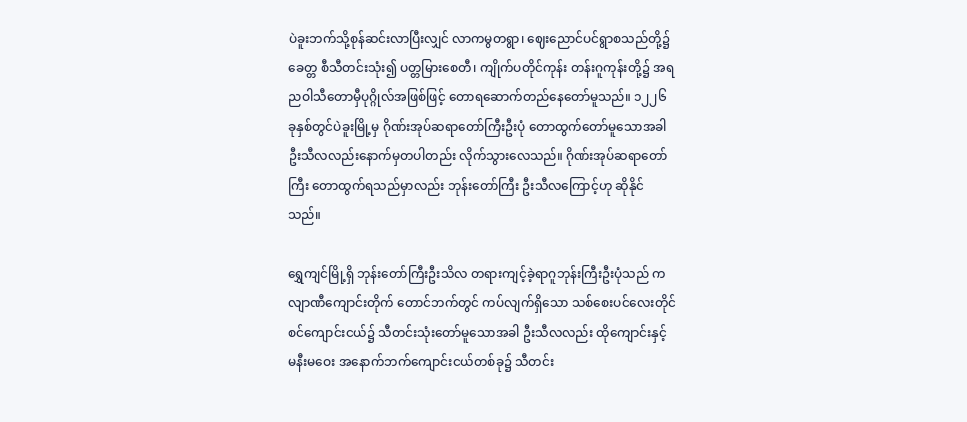ပဲခူးဘက်သို့စုန်ဆင်းလာပြီးလျှင် လာကမွတရွာ၊ ဈေးညောင်ပင်ရွာစသည်တို့၌ ခေတ္တ စီသီတင်းသုံး၍ ပတ္တမြားစေတီ၊ ကျိုက်ပတိုင်ကုန်း တန်းဂူကုန်းတို့၌ အရညဝါသီတောမှီပုဂ္ဂိုလ်အဖြစ်ဖြင့် တောရဆောက်တည်နေတော်မူသည်။ ၁၂၂၆ ခုနှစ်တွင်ပဲခူးမြို့မှ ဂိုဏ်းအုပ်ဆရာတော်ကြီးဦးပုံ တောထွက်တော်မူသောအခါ ဦးသီလလည်းနောက်မှတပါတည်း လိုက်သွားလေသည်။ ဂိုဏ်းအုပ်ဆရာတော်ကြီး တောထွက်ရသည်မှာလည်း ဘုန်းတော်ကြီး ဦးသီလကြောင့်ဟု ဆိုနိုင်သည်။

ရွှေကျင်မြို့ရှိ ဘုန်းတော်ကြီးဦးသိလ တရားကျင့်ခဲ့ရာဂူဘုန်းကြီးဦးပုံသည် ကလျာဏီကျောင်းတိုက် တောင်ဘက်တွင် ကပ်လျက်ရှိသော သစ်စေးပင်လေးတိုင်စင်ကျောင်းငယ်၌ သီတင်းသုံးတော်မူသောအခါ ဦးသီလလည်း ထိုကျောင်းနှင့် မနီးမဝေး အနောက်ဘက်ကျောင်းငယ်တစ်ခု၌ သီတင်း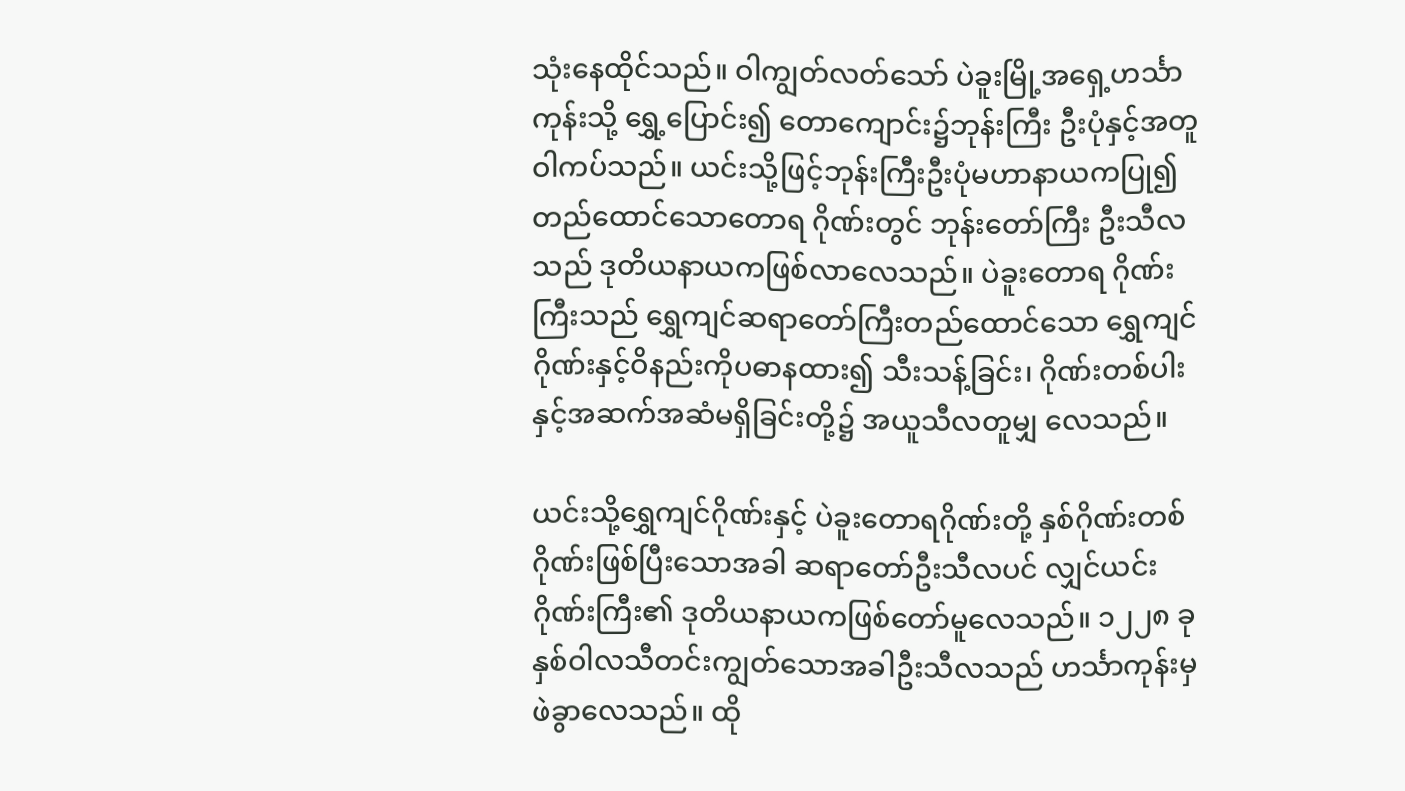သုံးနေထိုင်သည်။ ဝါကျွတ်လတ်သော် ပဲခူးမြို့အရှေ့ဟင်္သာကုန်းသို့ ရွှေ့ပြောင်း၍ တောကျောင်း၌ဘုန်းကြီး ဦးပုံနှင့်အတူ ဝါကပ်သည်။ ယင်းသို့ဖြင့်ဘုန်းကြီးဦးပုံမဟာနာယကပြု၍ တည်ထောင်သောတောရ ဂိုဏ်းတွင် ဘုန်းတော်ကြီး ဦးသီလသည် ဒုတိယနာယကဖြစ်လာလေသည်။ ပဲခူးတောရ ဂိုဏ်းကြီးသည် ရွှေကျင်ဆရာတော်ကြီးတည်ထောင်သော ရွှေကျင်ဂိုဏ်းနှင့်ဝိနည်းကိုပဓာနထား၍ သီးသန့်ခြင်း၊ ဂိုဏ်းတစ်ပါးနှင့်အဆက်အဆံမရှိခြင်းတို့၌ အယူသီလတူမျှ လေသည်။

ယင်းသို့ရွှေကျင်ဂိုဏ်းနှင့် ပဲခူးတောရဂိုဏ်းတို့ နှစ်ဂိုဏ်းတစ်ဂိုဏ်းဖြစ်ပြီးသောအခါ ဆရာတော်ဦးသီလပင် လျှင်ယင်းဂိုဏ်းကြီး၏ ဒုတိယနာယကဖြစ်တော်မူလေသည်။ ၁၂၂၈ ခုနှစ်ဝါလသီတင်းကျွတ်သောအခါဦးသီလသည် ဟင်္သာကုန်းမှ ဖဲခွာလေသည်။ ထို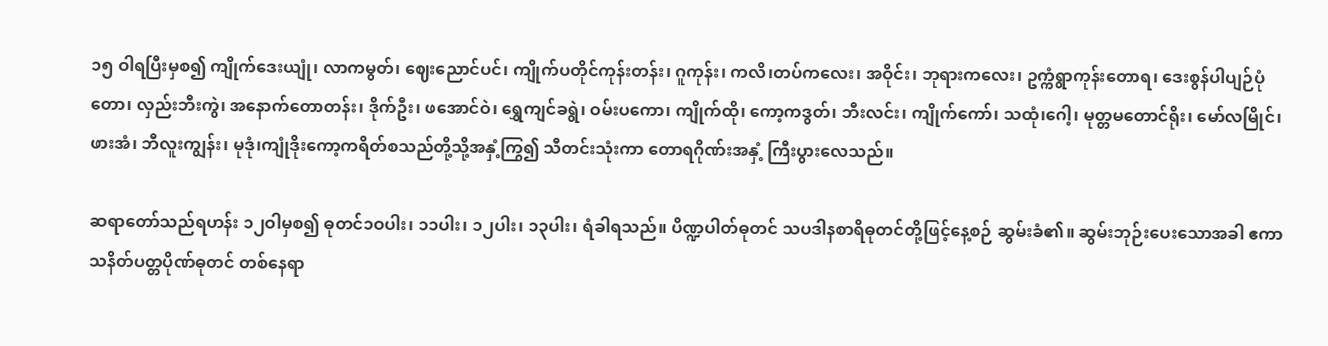၁၅ ဝါရပြီးမှစ၍ ကျိုက်ဒေးယျုံ၊ လာကမွတ်၊ ဈေးညောင်ပင်၊ ကျိုက်ပတိုင်ကုန်းတန်း၊ ဂူကုန်း၊ ကလိ၊တပ်ကလေး၊ အဝိုင်း၊ ဘုရားကလေး၊ ဥက္ကံရွာကုန်းတောရ၊ ဒေးစွန်ပါပျဉ်ပုံတော၊ လှည်းဘီးကွဲ၊ အနောက်တောတန်း၊ ဒိုက်ဦး၊ ဖအောင်ဝဲ၊ ရွှေကျင်ခရွဲ၊ ဝမ်းပကော၊ ကျိုက်ထို၊ ကော့ကဒွတ်၊ ဘီးလင်း၊ ကျိုက်ကော်၊ သထုံ၊ဂေါ့၊ မုတ္တမတောင်ရိုး၊ မော်လမြိုင်၊ ဖားအံ၊ ဘီလူးကျွန်း၊ မုဒုံ၊ကျုံဒိုးကော့ကရိတ်စသည်တို့သို့အနှံ့ကြွ၍ သီတင်းသုံးကာ တောရဂိုဏ်းအနှံ့ ကြီးပွားလေသည်။

ဆရာတော်သည်ရဟန်း ၁၂ဝါမှစ၍ ဓုတင်၁ဝပါး၊ ၁၁ပါး၊ ၁၂ပါး၊ ၁၃ပါး၊ ရံခါရသည်။ ပိဏ္ဍပါတ်ဓုတင် သပဒါနစာရိဓုတင်တို့ဖြင့်နေ့စဉ် ဆွမ်းခံ၏။ ဆွမ်းဘုဉ်းပေးသောအခါ ဧကာသနိတ်ပတ္တပိုဏ်ဓုတင် တစ်နေရာ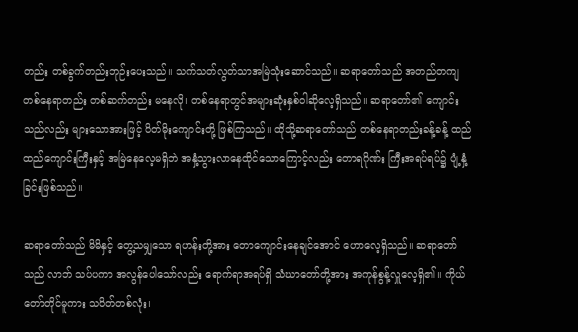တည်း တစ်ခွက်တည်းဘုဉ်းပေးသည်။ သက်သတ်လွတ်သာအမြဲသုံးဆောင်သည်။ ဆရာတော်သည် အတည်တကျ တစ်နေရာတည်း တစ်ဆက်တည်း မနေလို၊ တစ်နေရာတွင်အများဆုံးနှစ်ဝါဆိုလေ့ရှိသည်။ ဆရာတော်၏ ကျောင်းသည်လည်း များသောအားဖြင့် ပိတ်မိုးကျောင်းတို့ ဖြစ်ကြသည်။ ထိုသို့ဆရာတော်သည် တစ်နေရာတည်းခန့်ခန့် ထည်ထည်ကျောင်းကြီးနှင့် အမြဲနေလေ့မရှိဘဲ အနှံ့သွားလာနေထိုင်သောကြောင့်လည်း တောရဂိုဏ်း ကြီးအရပ်ရပ်၌ ပျံ့နှံ့ခြင်းဖြစ်သည်။

ဆရာတော်သည် မိမိနှင့် တွေ့သမျှသော ရဟန်းတို့အား တောကျောင်းနေချင်အောင် ဟောလေ့ရှိသည်။ ဆရာတော်သည် လာဘ် သပ်ပကာ အလွန်ပေါသော်လည်း ရောက်ရာအရပ်ရှိ သံဃာတော်တို့အား အကုန်စွန့်လှူလေ့ရှိ၏။ ကိုယ်တော်တိုင်မူကား သပိတ်တစ်လုံး၊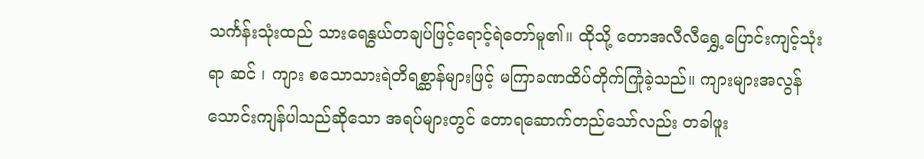သင်္ကန်းသုံးထည် သားရေနွယ်တချပ်ဖြင့်ရောင့်ရဲတော်မူ၏။ ထိုသို့ တောအလီလီရွှေ့ပြောင်းကျင့်သုံးရာ ဆင် ၊ ကျား စသောသားရဲတိရစ္ဆာန်များဖြင့် မကြာခဏထိပ်တိုက်ကြုံခဲ့သည်။ ကျားများအလွန်သောင်းကျန်ပါသည်ဆိုသော အရပ်များတွင် တောရဆောက်တည်သော်လည်း တခါဖူး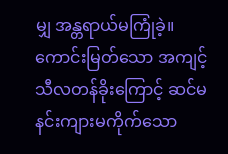မျှ အန္တရာယ်မကြုံခဲ့။ ကောင်းမြတ်သော အကျင့်သီလတန်ခိုးကြောင့် ဆင်မနင်းကျားမကိုက်သော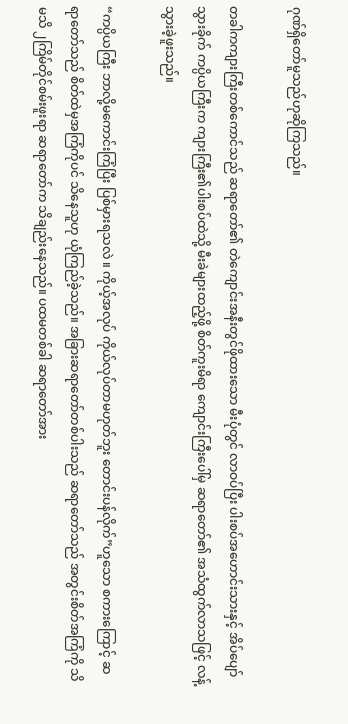ဂုဏ်ရှိတော်မူသည်ဟုဆိုကြသည်။

တခါကကျားကြီးတစ်ကောင်သည် ဆရာတော်၏ တဲကျောင်းအနီးတွင်ဖိုထားသော မီးပုံတွင် လာဝပ်ပြီး ပါးစပ်အဟောင်းသားနှင့် အိပ်ပျော်သွားခိုက် ကပ္ပိယကြီးက ကျားကြီး၏ပါးစပ်ထဲသို့ မီးခဲများထည့်ဖို့ စိတ်ကူးမိရာ ကျောင်းကြီးပေါ်မှ ဆရာတော်၏ အသံထွက်လာသဖြင့် လန့်သွားခဲ့ဖူးသည်။

“ကပ္ပိယကြီး ဘာလို့မကောင်းကြံပြီး ပြစ်မှားရသလဲ ။ ကိုယ့်အလုပ် ကိုယ်လုပ်တာမဟုတ်ဘူး တောင်းပန်လိုက်”ဟူသော စကားကြောင့် ဆရာတော်သည် စိတ်ထဲမှအကြံကိုပင် သိနေသူဟု ယုံကြည်ခဲ့သည်။ အခြားဆရာတော်တစ်ပါးသည် ဆရာတော်သည် အတွင်းစိတ်အကြံကို သိမသိ ၂ကြိမ်တိုင်စမ်းဖူးရာ ဆရာတော်က သိချည်းနေသည်။ ပထမတစ်ခါ ဆရာတော်အား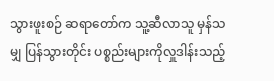သွားဖူးစဉ် ဆရာတော်က သူ့ဆီလာသူ မှန်သမျှ ပြန်သွားတိုင်း ပစ္စည်းများကိုလှူဒါန်းသည့်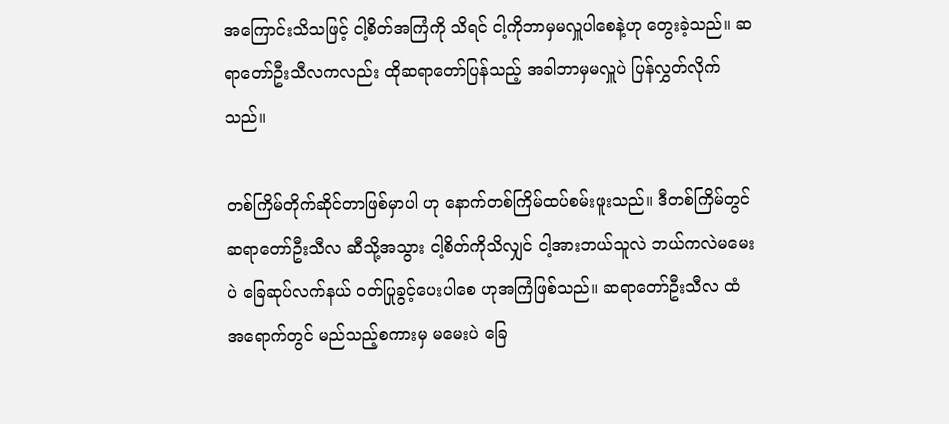အကြောင်းသိသဖြင့် ငါ့စိတ်အကြံကို သိရင် ငါ့ကိုဘာမှမလှူပါစေနဲ့ဟု တွေးခဲ့သည်။ ဆရာတော်ဦးသီလကလည်း ထိုဆရာတော်ပြန်သည့် အခါဘာမှမလှူပဲ ပြန်လွှတ်လိုက်သည်။

တစ်ကြိမ်တိုက်ဆိုင်တာဖြစ်မှာပါ ဟု နောက်တစ်ကြိမ်ထပ်စမ်းဖူးသည်။ ဒီတစ်ကြိမ်တွင် ဆရာတော်ဦးသီလ ဆီသို့အသွား ငါ့စိတ်ကိုသိလျှင် ငါ့အားဘယ်သူလဲ ဘယ်ကလဲမမေးပဲ ခြေဆုပ်လက်နယ် ဝတ်ပြုခွင့်ပေးပါစေ ဟုအကြံဖြစ်သည်။ ဆရာတော်ဦးသီလ ထံအရောက်တွင် မည်သည့်စကားမှ မမေးပဲ ခြေ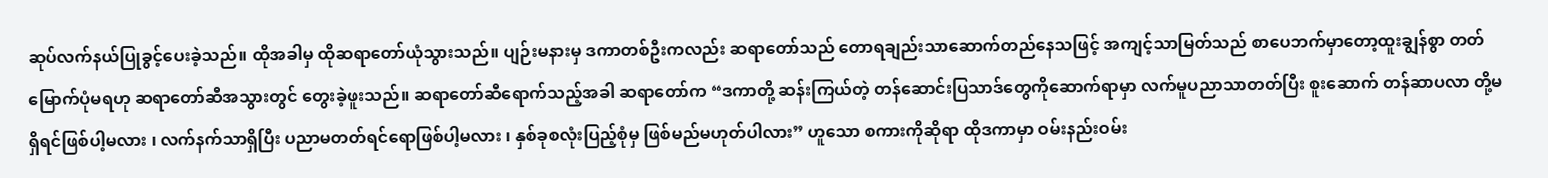ဆုပ်လက်နယ်ပြုခွင့်ပေးခဲ့သည်။ ထိုအခါမှ ထိုဆရာတော်ယုံသွားသည်။ ပျဉ်းမနားမှ ဒကာတစ်ဦးကလည်း ဆရာတော်သည် တောရချည်းသာဆောက်တည်နေသဖြင့် အကျင့်သာမြတ်သည် စာပေဘက်မှာတော့ထူးချွန်စွာ တတ်မြောက်ပုံမရဟု ဆရာတော်ဆီအသွားတွင် တွေးခဲ့ဖူးသည်။ ဆရာတော်ဆီရောက်သည့်အခါ ဆရာတော်က “ဒကာတို့ ဆန်းကြယ်တဲ့ တန်ဆောင်းပြသာဒ်တွေကိုဆောက်ရာမှာ လက်မူပညာသာတတ်ပြီး စူးဆောက် တန်ဆာပလာ တို့မရှိရင်ဖြစ်ပါ့မလား ၊ လက်နက်သာရှိပြီး ပညာမတတ်ရင်ရောဖြစ်ပါ့မလား ၊ နှစ်ခုစလုံးပြည့်စုံမှ ဖြစ်မည်မဟုတ်ပါလား” ဟူသော စကားကိုဆိုရာ ထိုဒကာမှာ ဝမ်းနည်းဝမ်း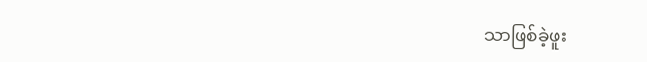သာဖြစ်ခဲ့ဖူး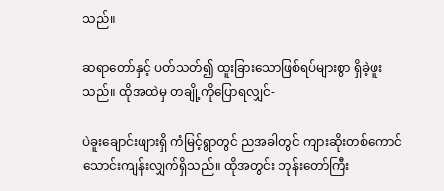သည်။

ဆရာတော်နှင့် ပတ်သတ်၍ ထူးခြားသောဖြစ်ရပ်များစွာ ရှိခဲ့ဖူးသည်။ ထိုအထဲမှ တချို့ကိုပြောရလျှင်-

ပဲခူးချောင်းဖျားရှိ ကံမြင့်ရွာတွင် ညအခါတွင် ကျားဆိုးတစ်ကောင်သောင်းကျန်းလျှက်ရှိသည်။ ထိုအတွင်း ဘုန်းတော်ကြီး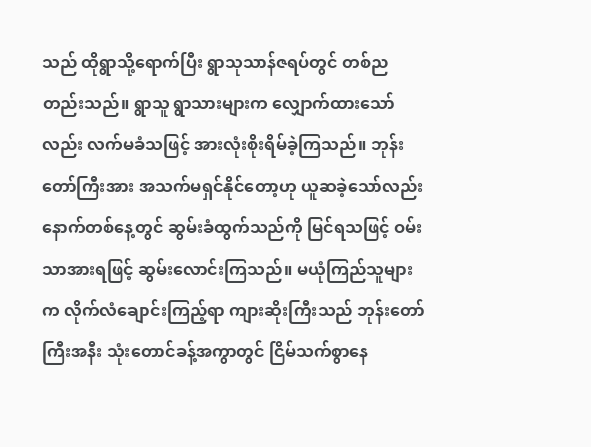သည် ထိုရွာသို့ရောက်ပြီး ရွာသုသာန်ဇရပ်တွင် တစ်ညတည်းသည်။ ရွာသူ ရွာသားများက လျှောက်ထားသော်လည်း လက်မခံသဖြင့် အားလုံးစိုးရိမ်ခဲ့ကြသည်။ ဘုန်းတော်ကြီးအား အသက်မရှင်နိုင်တော့ဟု ယူဆခဲ့သော်လည်း နောက်တစ်နေ့တွင် ဆွမ်းခံထွက်သည်ကို မြင်ရသဖြင့် ဝမ်းသာအားရဖြင့် ဆွမ်းလောင်းကြသည်။ မယုံကြည်သူများက လိုက်လံချောင်းကြည့်ရာ ကျားဆိုးကြီးသည် ဘုန်းတော်ကြီးအနီး သုံးတောင်ခန့်အကွာတွင် ငြိမ်သက်စွာနေ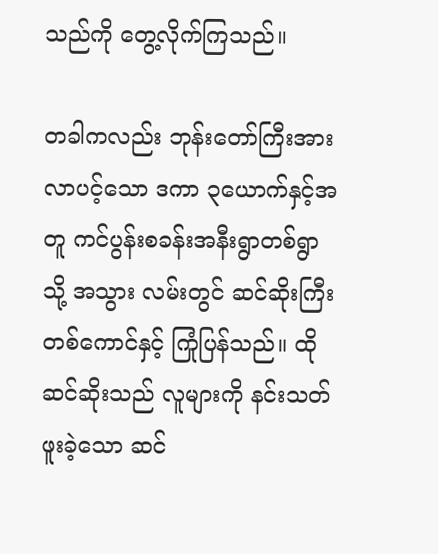သည်ကို တွေ့လိုက်ကြသည်။

တခါကလည်း ဘုန်းတော်ကြီးအား လာပင့်သော ဒကာ ၃ယောက်နှင့်အတူ ကင်ပွန်းစခန်းအနီးရွာတစ်ရွာသို့ အသွား လမ်းတွင် ဆင်ဆိုးကြီးတစ်ကောင်နှင့် ကြုံပြန်သည်။ ထိုဆင်ဆိုးသည် လူများကို နင်းသတ်ဖူးခဲ့သော ဆင်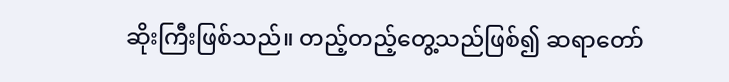ဆိုးကြီးဖြစ်သည်။ တည့်တည့်တွေ့သည်ဖြစ်၍ ဆရာတော်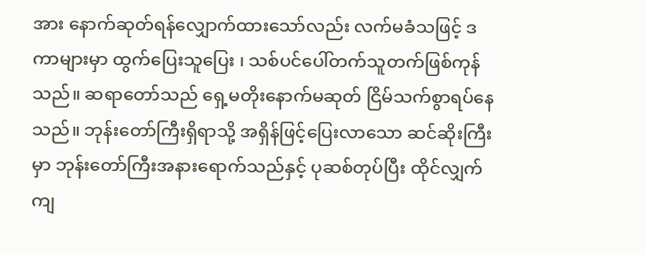အား နောက်ဆုတ်ရန်လျှောက်ထားသော်လည်း လက်မခံသဖြင့် ဒကာများမှာ ထွက်ပြေးသူပြေး ၊ သစ်ပင်ပေါ်တက်သူတက်ဖြစ်ကုန်သည်။ ဆရာတော်သည် ရှေ့မတိုးနောက်မဆုတ် ငြိမ်သက်စွာရပ်နေသည်။ ဘုန်းတော်ကြီးရှိရာသို့ အရှိန်ဖြင့်ပြေးလာသော ဆင်ဆိုးကြီးမှာ ဘုန်းတော်ကြီးအနားရောက်သည်နှင့် ပုဆစ်တုပ်ပြီး ထိုင်လျှက်ကျ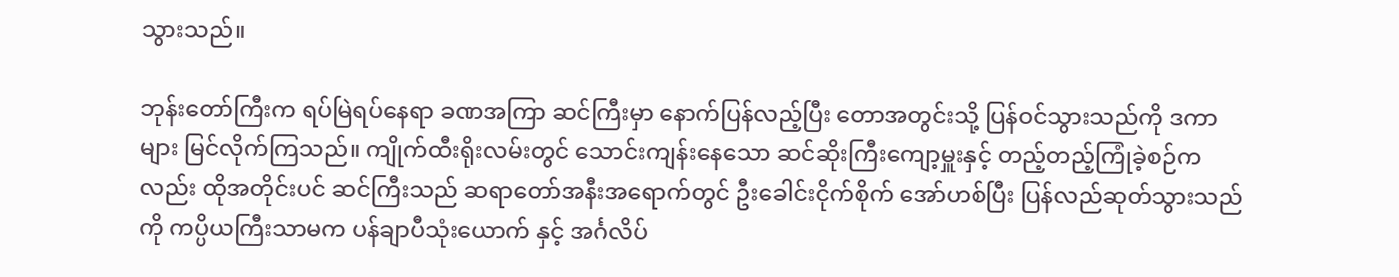သွားသည်။

ဘုန်းတော်ကြီးက ရပ်မြဲရပ်နေရာ ခဏအကြာ ဆင်ကြီးမှာ နောက်ပြန်လည့်ပြီး တောအတွင်းသို့ ပြန်ဝင်သွားသည်ကို ဒကာများ မြင်လိုက်ကြသည်။ ကျိုက်ထီးရိုးလမ်းတွင် သောင်းကျန်းနေသော ဆင်ဆိုးကြီးကျော့မှူးနှင့် တည့်တည့်ကြုံခဲ့စဉ်ကလည်း ထိုအတိုင်းပင် ဆင်ကြီးသည် ဆရာတော်အနီးအရောက်တွင် ဦးခေါင်းငိုက်စိုက် အော်ဟစ်ပြီး ပြန်လည်ဆုတ်သွားသည်ကို ကပ္ပိယကြီးသာမက ပန်ချာပီသုံးယောက် နှင့် အင်္ဂလိပ်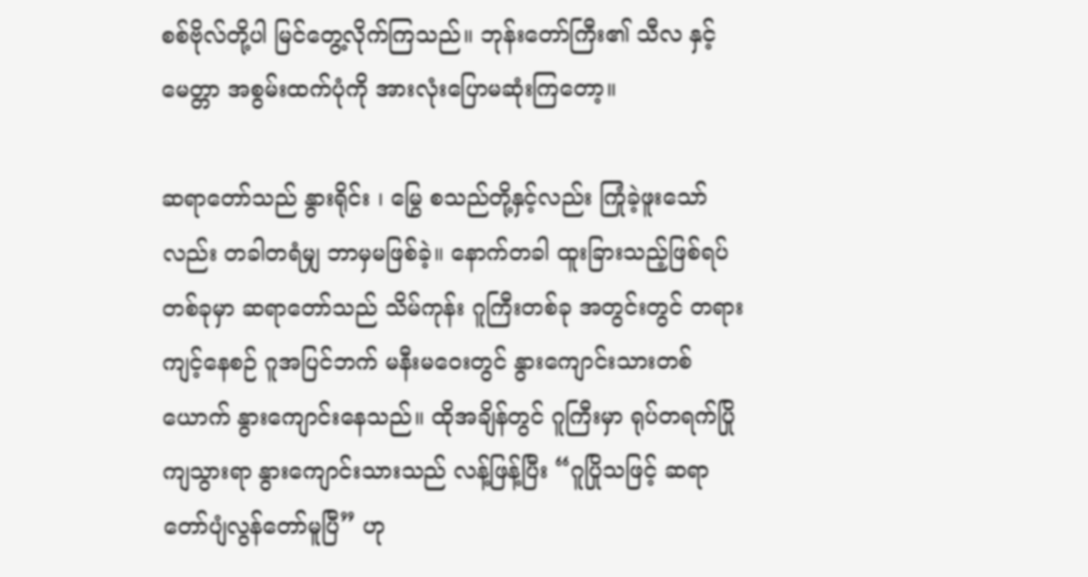စစ်ဗိုလ်တို့ပါ မြင်တွေ့လိုက်ကြသည်။ ဘုန်းတော်ကြီး၏ သီလ နှင့် မေတ္တာ အစွမ်းထက်ပုံကို အားလုံးပြောမဆုံးကြတော့။

ဆရာတော်သည် နွားရိုင်း ၊ မြွေ စသည်တို့နှင့်လည်း ကြုံခဲ့ဖူးသော်လည်း တခါတရံမျှ ဘာမှမဖြစ်ခဲ့။ နောက်တခါ ထူးခြားသည့်ဖြစ်ရပ်တစ်ခုမှာ ဆရာတော်သည် သိမ်ကုန်း ဂူကြီးတစ်ခု အတွင်းတွင် တရားကျင့်နေစဉ် ဂူအပြင်ဘက် မနီးမဝေးတွင် နွားကျောင်းသားတစ်ယောက် နွားကျောင်းနေသည်။ ထိုအချိန်တွင် ဂူကြီးမှာ ရုပ်တရက်ပြိုကျသွားရာ နွားကျောင်းသားသည် လန့်ဖြန့်ပြီး “ဂူပြိုသဖြင့် ဆရာတော်ပျံလွန်တော်မူပြီ” ဟု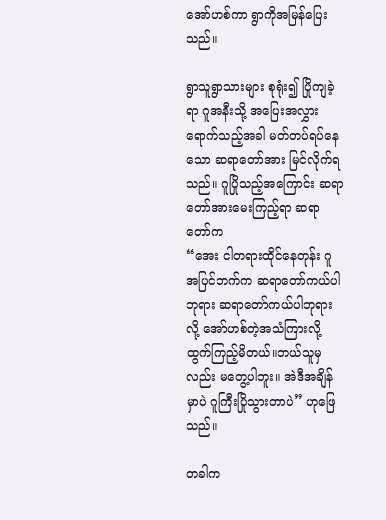အော်ဟစ်ကာ ရွာကိုအမြန်ပြေးသည်။

ရွာသူရွာသားများ စုရုံး၍ ပြိုကျခဲ့ရာ ဂူအနီးသို့ အပြေးအလွှားရောက်သည့်အခါ မတ်တပ်ရပ်နေသော ဆရာတော်အား မြင်လိုက်ရသည်။ ဂူပြိုသည့်အကြောင်း ဆရာတော်အားမေးကြည့်ရာ ဆရာတော်က
“အေး ငါတရားထိုင်နေတုန်း ဂူအပြင်ဘက်က ဆရာတော်ကယ်ပါဘုရား ဆရာတော်ကယ်ပါဘုရား လို့ အော်ဟစ်တဲ့အသံကြားလို့ ထွက်ကြည့်မိတယ်။ဘယ်သူမှလည်း မတွေ့ပါဘူး။ အဲဒီအချိန်မှာပဲ ဂူကြီးပြိုသွားတာပဲ” ဟုဖြေသည်။

တခါက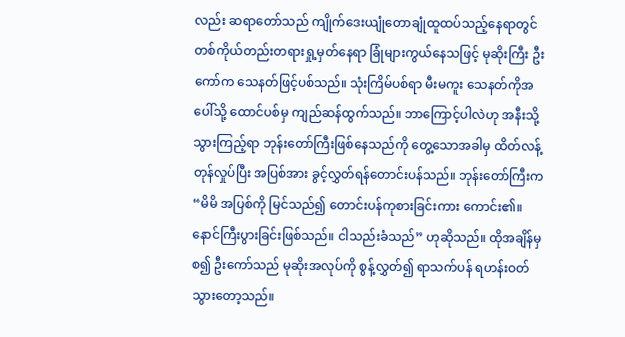လည်း ဆရာတော်သည် ကျိုက်ဒေးယျုံတောချုံထူထပ်သည့်နေရာတွင် တစ်ကိုယ်တည်းတရားရှု့မှတ်နေရာ ခြုံများကွယ်နေသဖြင့် မုဆိုးကြီး ဦးကော်က သေနတ်ဖြင့်ပစ်သည်။ သုံးကြိမ်ပစ်ရာ မီးမကူး သေနတ်ကိုအပေါ်သို့ ထောင်ပစ်မှ ကျည်ဆန်ထွက်သည်။ ဘာကြောင့်ပါလဲဟု အနီးသို့သွားကြည့်ရာ ဘုန်းတော်ကြီးဖြစ်နေသည်ကို တွေ့သောအခါမှ ထိတ်လန့်တုန်လှုပ်ပြီး အပြစ်အား ခွင့်လွှတ်ရန်တောင်းပန်သည်။ ဘုန်းတော်ကြီးက
“မိမိ အပြစ်ကို မြင်သည်၍ တောင်းပန်ကုစားခြင်းကား ကောင်း၏။ နောင်ကြီးပွားခြင်းဖြစ်သည်။ ငါသည်းခံသည်” ဟုဆိုသည်။ ထိုအချိန်မှ စ၍ ဦးကော်သည် မုဆိုးအလုပ်ကို စွန့်လွှတ်၍ ရာသက်ပန် ရဟန်းဝတ်သွားတော့သည်။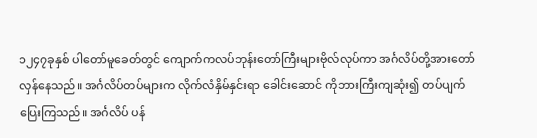၁၂၄၇ခုနှစ် ပါတော်မူခေတ်တွင် ကျောက်ကလပ်ဘုန်းတော်ကြီးများဗိုလ်လုပ်ကာ အင်္ဂလိပ်တို့အားတော်လှန်နေသည်။ အင်္ဂလိပ်တပ်များက လိုက်လံနှိမ်နှင်းရာ ခေါင်းဆောင် ကိုဘားကြီးကျဆုံး၍ တပ်ပျက်ပြေးကြသည်။ အင်္ဂလိပ် ပန်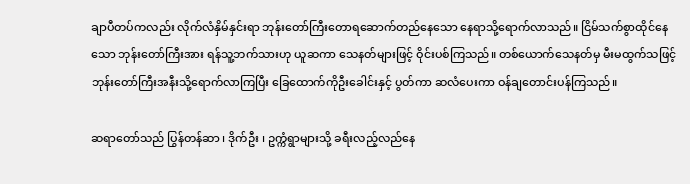ချာပီတပ်ကလည်း လိုက်လံနှိမ်နှင်းရာ ဘုန်းတော်ကြီးတောရဆောက်တည်နေသော နေရာသို့ရောက်လာသည်။ ငြိမ်သက်စွာထိုင်နေသော ဘုန်းတော်ကြီးအား ရန်သူ့ဘက်သားဟု ယူဆကာ သေနတ်များဖြင့် ဝိုင်းပစ်ကြသည်။ တစ်ယောက်သေနတ်မှ မီးမထွက်သဖြင့် ဘုန်းတော်ကြီးအနီးသို့ရောက်လာကြပြီး ခြေထောက်ကိုဦးခေါင်းနှင့် ပွတ်ကာ ဆလံပေးကာ ဝန်ချတောင်းပန်ကြသည်။

ဆရာတော်သည် ပြွန်တန်ဆာ ၊ ဒိုက်ဦး ၊ ဥက္ကံရွာများသို့ ခရီးလည့်လည်နေ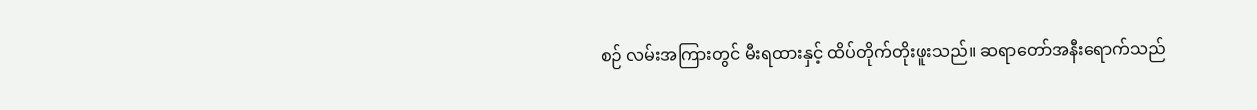စဉ် လမ်းအကြားတွင် မီးရထားနှင့် ထိပ်တိုက်တိုးဖူးသည်။ ဆရာတော်အနီးရောက်သည်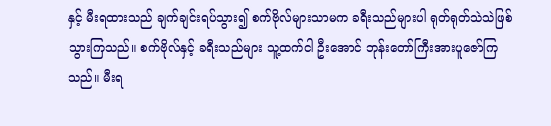နှင့် မီးရထားသည် ချက်ချင်းရပ်သွား၍ စက်ဗိုလ်များသာမက ခရီးသည်များပါ ရုတ်ရုတ်သဲသဲဖြစ်သွားကြသည်။ စက်ဗိုလ်နှင့် ခရီးသည်များ သူ့ထက်ငါ ဦးအောင် ဘုန်းတော်ကြီးအားပူဇော်ကြသည်။ မီးရ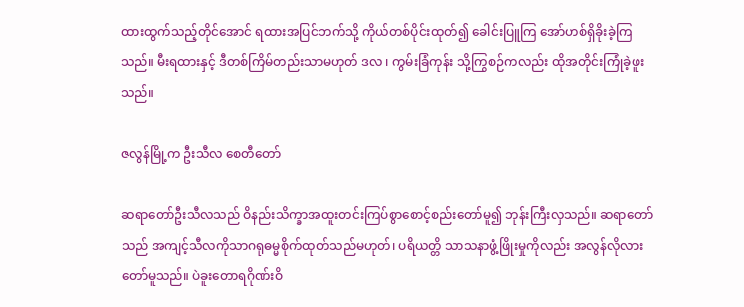ထားထွက်သည့်တိုင်အောင် ရထားအပြင်ဘက်သို့ ကိုယ်တစ်ပိုင်းထုတ်၍ ခေါင်းပြူကြ အော်ဟစ်ရှိခိုးခဲ့ကြသည်။ မီးရထားနှင့် ဒီတစ်ကြိမ်တည်းသာမဟုတ် ဒလ ၊ ကွမ်းခြံကုန်း သို့ကြွစဉ်ကလည်း ထိုအတိုင်းကြုံခဲ့ဖူးသည်။

ဇလွန်မြို့က ဦးသီလ စေတီတော်

ဆရာတော်ဦးသီလသည် ဝိနည်းသိက္ခာအထူးတင်းကြပ်စွာစောင့်စည်းတော်မူ၍ ဘုန်းကြီးလှသည်။ ဆရာတော်သည် အကျင့်သီလကိုသာဂရုဓမ္မစိုက်ထုတ်သည်မဟုတ်၊ ပရိယတ္တိ သာသနာဖွံ့ဖြိုးမှုကိုလည်း အလွန်လိုလားတော်မူသည်။ ပဲခူးတောရဂိုဏ်းဝိ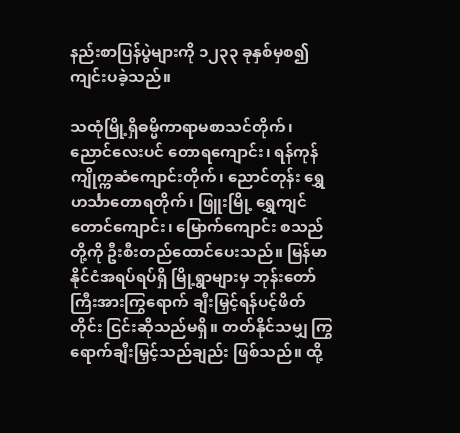နည်းစာပြန်ပွဲများကို ၁၂၃၃ ခုနှစ်မှစ၍ ကျင်းပခဲ့သည်။

သထုံမြို့ရှိဓမ္မိကာရာမစာသင်တိုက်၊ ညောင်လေးပင် တောရကျောင်း၊ ရန်ကုန်ကျိုက္ကဆံကျောင်းတိုက်၊ ညောင်တုန်း ရွှေဟင်္သာတောရတိုက်၊ ဖြူးမြို့ ရွှေကျင်တောင်ကျောင်း၊ မြောက်ကျောင်း စသည်တို့ကို ဦးစီးတည်ထောင်ပေးသည်။ မြန်မာနိုင်ငံအရပ်ရပ်ရှိ မြို့ရွာများမှ ဘုန်းတော်ကြီးအားကြွရောက် ချီးမြှင့်ရန်ပင့်ဖိတ်တိုင်း ငြင်းဆိုသည်မရှိ။ တတ်နိုင်သမျှ ကြွရောက်ချီးမြှင့်သည်ချည်း ဖြစ်သည်။ ထို့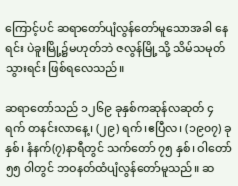ကြောင့်ပင် ဆရာတော်ပျံလွန်တော်မူသောအခါ နေရင်း ပဲခူးမြို့၌မဟုတ်ဘဲ ဇလွန်မြို့သို့ သိမ်သမုတ်သွားရင်း ဖြစ်ရလေသည်။

ဆရာတော်သည် ၁၂၆၉ ခုနှစ်ကဆုန်လဆုတ် ၄ ရက် တနင်းလာနေ့၊ (၂၉) ရက်၊ဧပြီလ၊ (၁၉၀၇) ခုနှစ်၊ နံနက်(၇)နာရီတွင် သက်တော် ၇၅ နှစ်၊ ဝါတော် ၅၅ ဝါတွင် ဘဝနတ်ထံပျံလွန်တော်မူသည်။ ဆ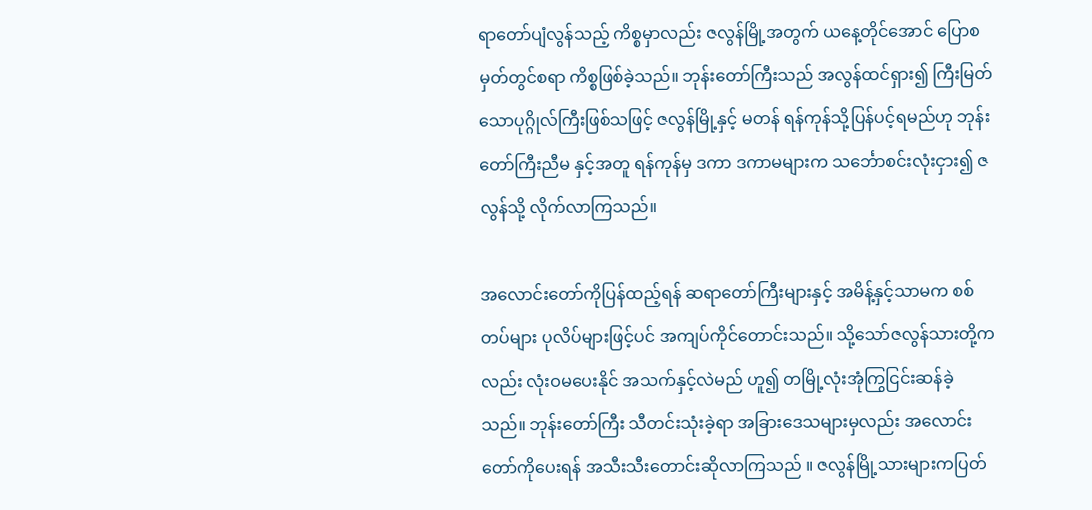ရာတော်ပျံလွန်သည့် ကိစ္စမှာလည်း ဇလွန်မြို့အတွက် ယနေ့တိုင်အောင် ပြောစမှတ်တွင်စရာ ကိစ္စဖြစ်ခဲ့သည်။ ဘုန်းတော်ကြီးသည် အလွန်ထင်ရှား၍ ကြီးမြတ်သောပုဂ္ဂိုလ်ကြီးဖြစ်သဖြင့် ဇလွန်မြို့နှင့် မတန် ရန်ကုန်သို့ပြန်ပင့်ရမည်ဟု ဘုန်းတော်ကြီးညီမ နှင့်အတူ ရန်ကုန်မှ ဒကာ ဒကာမများက သင်္ဘောစင်းလုံးငှား၍ ဇလွန်သို့ လိုက်လာကြသည်။

အလောင်းတော်ကိုပြန်ထည့်ရန် ဆရာတော်ကြီးများနှင့် အမိန့်နှင့်သာမက စစ်တပ်များ ပုလိပ်များဖြင့်ပင် အကျပ်ကိုင်တောင်းသည်။ သို့သော်ဇလွန်သားတို့ကလည်း လုံးဝမပေးနိုင် အသက်နှင့်လဲမည် ဟူ၍ တမြို့လုံးအုံကြွငြင်းဆန်ခဲ့သည်။ ဘုန်းတော်ကြီး သီတင်းသုံးခဲ့ရာ အခြားဒေသများမှလည်း အလောင်းတော်ကိုပေးရန် အသီးသီးတောင်းဆိုလာကြသည် ။ ဇလွန်မြို့သားများကပြတ်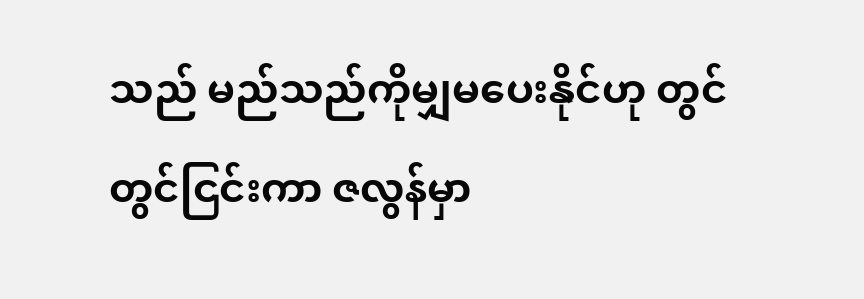သည် မည်သည်ကိုမျှမပေးနိုင်ဟု တွင်တွင်ငြင်းကာ ဇလွန်မှာ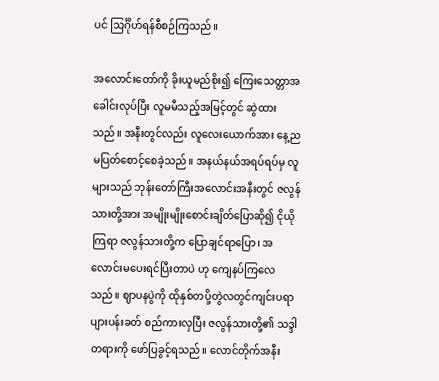ပင် သြင်္ဂိုဟ်ရန်စီစဉ်ကြသည်။

အလောင်းတော်ကို ခိုးယူမည်စိုး၍ ကြေးသေတ္တာအခေါင်းလုပ်ပြီး လူမမီသည့်အမြင့်တွင် ဆွဲထားသည်။ အနီးတွင်လည်း လူလေးယောက်အား နေ့ညမပြတ်စောင့်စေခဲ့သည်။ အနယ်နယ်အရပ်ရပ်မှ လူများသည် ဘုန်းတော်ကြီးအလောင်းအနီးတွင် ဇလွန်သားတို့အား အမျိုးမျိုးစောင်းချိတ်ပြောဆို၍ ငိုယိုကြရာ ဇလွန်သားတို့က ပြောချင်ရာပြော၊ အလောင်းမပေးရင်ပြီးတာပဲ ဟု ကျေနပ်ကြလေသည်။ ဈာပနပွဲကို ထိုနှစ်တပို့တွဲလတွင်ကျင်းပရာ ပျားပန်းခတ် စည်ကားလှပြီး ဇလွန်သားတို့၏ သဒ္ဒါတရားကို ဖော်ပြခွင့်ရသည်။ လောင်တိုက်အနီး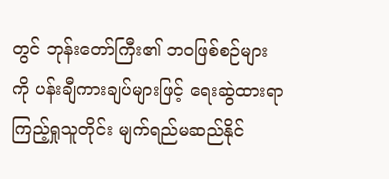တွင် ဘုန်းတော်ကြီး၏ ဘဝဖြစ်စဉ်များကို ပန်းချီကားချပ်များဖြင့် ရေးဆွဲထားရာ ကြည့်ရှုသူတိုင်း မျက်ရည်မဆည်နိုင်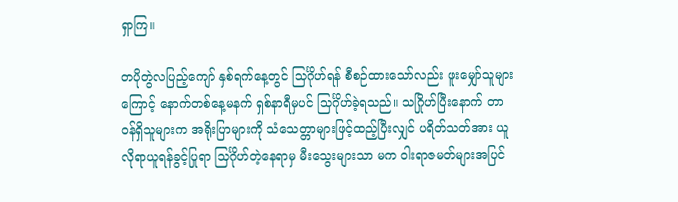ရှာကြ။

တပိုတွဲလပြည့်ကျော် နှစ်ရက်နေ့တွင် သြင်္ဂိုဟ်ရန် စီစဉ်ထားသော်လည်း ဖူးမျှော်သူများကြောင့် နောက်တစ်နေ့မနက် ရှစ်နာရီမှပင် သြင်္ဂိုဟ်ခဲ့ရသည်။ သဂြိုဟ်ပြီးနောက် တာဝန်ရှိသူများက အရိုးပြာများကို သံသေတ္တာများဖြင့်ထည့်ပြီးလျှင် ပရိတ်သတ်အား ယူလိုရာယူရန်ခွင့်ပြုရာ သြင်္ဂိုဟ်တဲ့နေရာမှ မီးသွေးများသာ မက ဝါးရာဇမတ်များအပြင်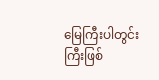မြေကြီးပါတွင်းကြီးဖြစ်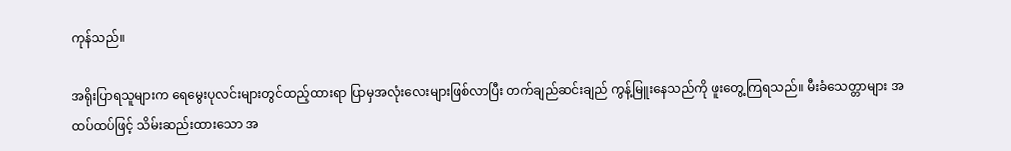ကုန်သည်။

အရိုးပြာရသူများက ရေမွေးပုလင်းများတွင်ထည့်ထားရာ ပြာမှအလုံးလေးများဖြစ်လာပြီး တက်ချည်ဆင်းချည် ကွန့်မြူးနေသည်ကို ဖူးတွေ့ကြရသည်။ မီးခံသေတ္တာများ အထပ်ထပ်ဖြင့် သိမ်းဆည်းထားသော အ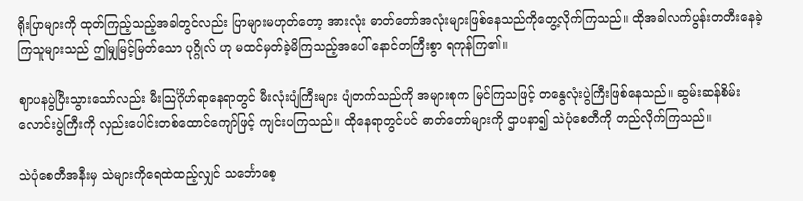ရိုးပြာများကို ထုတ်ကြည့်သည့်အခါတွင်လည်း ပြာများမဟုတ်တော့ အားလုံး ဓာတ်တော်အလုံးများဖြစ်နေသည်ကိုတွေ့လိုက်ကြသည်။ ထိုအခါလက်ပွန်းတတီးနေခဲ့ကြသူများသည် ဤမျှမြင့်မြတ်သော ပုဂ္ဂိုလ် ဟု မထင်မှတ်ခဲ့မိကြသည့်အပေါ် နောင်တကြီးစွာ ရကုန်ကြ၏။

ဈာပနပွဲပြီးသွားသော်လည်း မီးသြင်္ဂိုဟ်ရာနေရာတွင် မီးလုံးပျံကြီးများ ပျံတက်သည်ကို အများစုက မြင်ကြသဖြင့် တနွေလုံးပွဲကြီးဖြစ်နေသည်။ ဆွမ်းဆန်စိမ်းလောင်းပွဲကြီးကို လှည်းပေါင်းတစ်ထောင်ကျော်ဖြင့် ကျင်းပကြသည်။ ထိုနေရာတွင်ပင် ဓာတ်တော်များကို ဌာပနာ၍ သဲပုံစေတီကို တည်လိုက်ကြသည်။

သဲပုံစေတီအနီးမှ သဲများကိုရေထဲထည့်လျှင် သင်္ဘောစေ့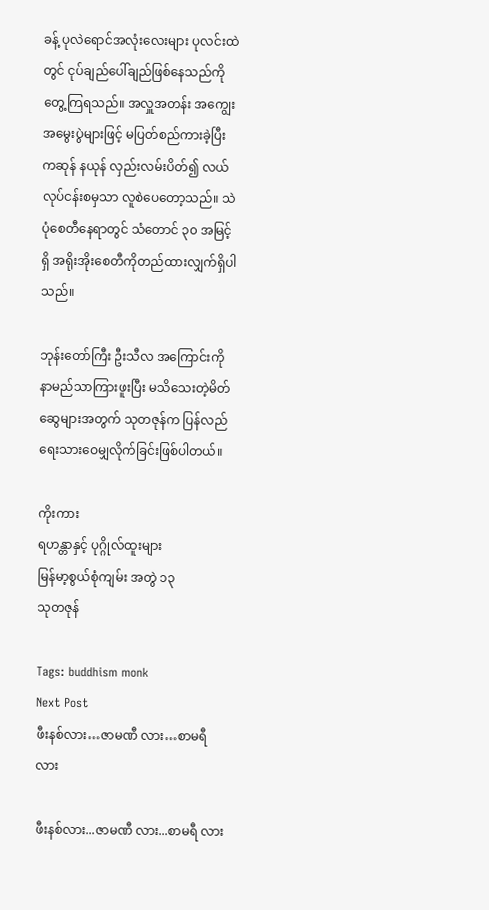ခန့် ပုလဲရောင်အလုံးလေးများ ပုလင်းထဲတွင် ငုပ်ချည်ပေါ်ချည်ဖြစ်နေသည်ကို တွေ့ကြရသည်။ အလှူအတန်း အကျွေးအမွေးပွဲများဖြင့် မပြတ်စည်ကားခဲ့ပြီး ကဆုန် နယုန် လှည်းလမ်းပိတ်၍ လယ်လုပ်ငန်းစမှသာ လူစဲပေတော့သည်။ သဲပုံစေတီနေရာတွင် သံတောင် ၃၀ အမြင့်ရှိ အရိုးအိုးစေတီကိုတည်ထားလျှက်ရှိပါသည်။

ဘုန်းတော်ကြီး ဦးသီလ အကြောင်းကို နာမည်သာကြားဖူးပြီး မသိသေးတဲ့မိတ်ဆွေများအတွက် သုတဇုန်က ပြန်လည်ရေးသားဝေမျှလိုက်ခြင်းဖြစ်ပါတယ်။

ကိုးကား
ရဟန္တာနှင့် ပုဂ္ဂိုလ်ထူးများ
မြန်မာ့စွယ်စုံကျမ်း အတွဲ ၁၃
သုတဇုန်

Tags: buddhism monk
Next Post
ဖီးနစ်လား…ဇာမဏီ လား…စာမရီ လား

ဖီးနစ်လား...ဇာမဏီ လား...စာမရီ လား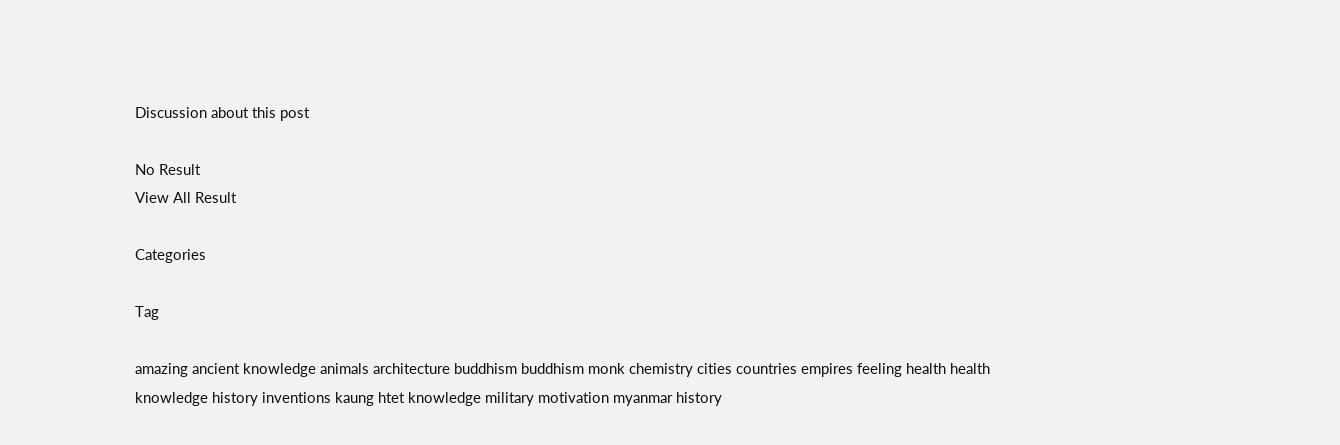Discussion about this post

No Result
View All Result

Categories

Tag

amazing ancient knowledge animals architecture buddhism buddhism monk chemistry cities countries empires feeling health health knowledge history inventions kaung htet knowledge military motivation myanmar history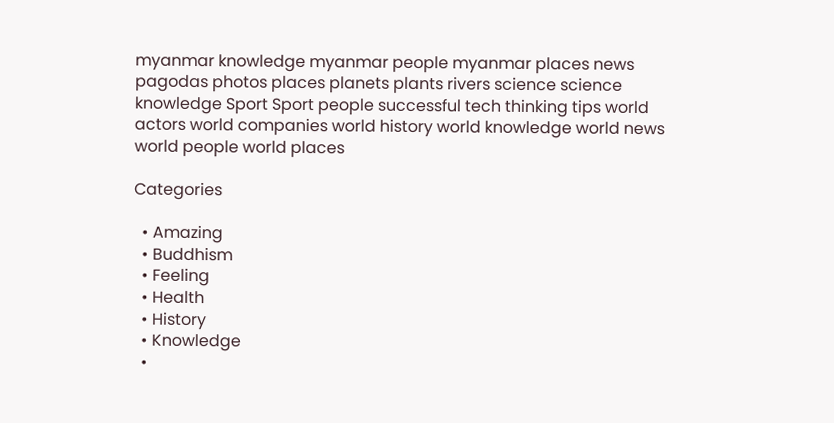myanmar knowledge myanmar people myanmar places news pagodas photos places planets plants rivers science science knowledge Sport Sport people successful tech thinking tips world actors world companies world history world knowledge world news world people world places

Categories

  • Amazing
  • Buddhism
  • Feeling
  • Health
  • History
  • Knowledge
  •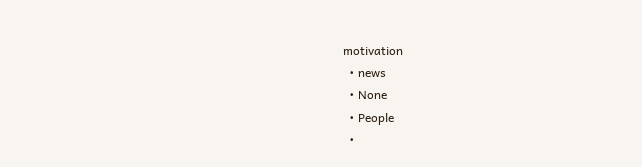motivation
  • news
  • None
  • People
  •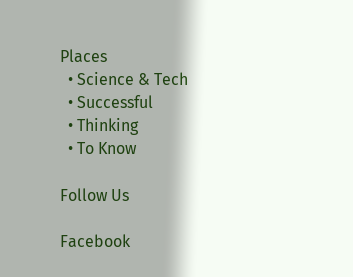Places
  • Science & Tech
  • Successful
  • Thinking
  • To Know

Follow Us

Facebook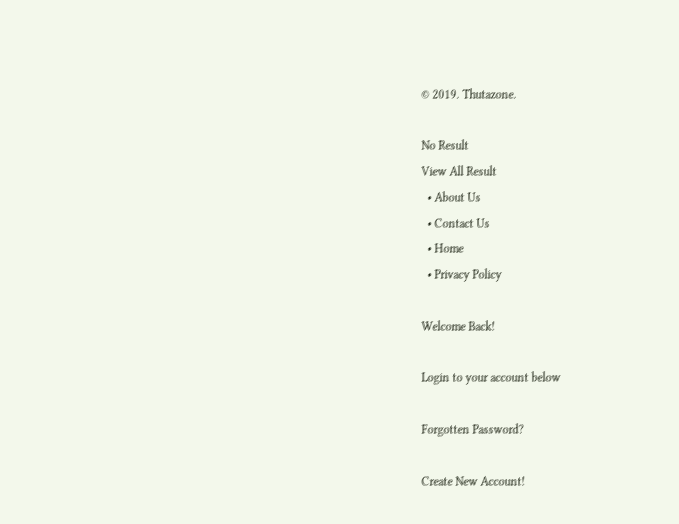© 2019. Thutazone.

No Result
View All Result
  • About Us
  • Contact Us
  • Home
  • Privacy Policy

Welcome Back!

Login to your account below

Forgotten Password?

Create New Account!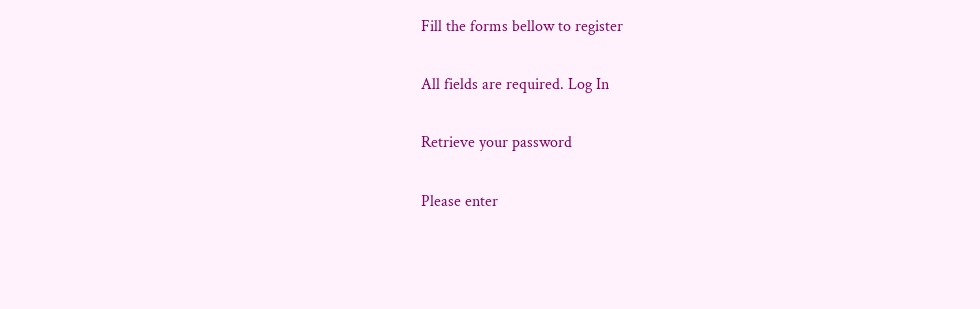Fill the forms bellow to register

All fields are required. Log In

Retrieve your password

Please enter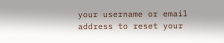your username or email address to reset your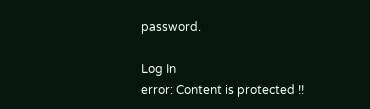password.

Log In
error: Content is protected !!